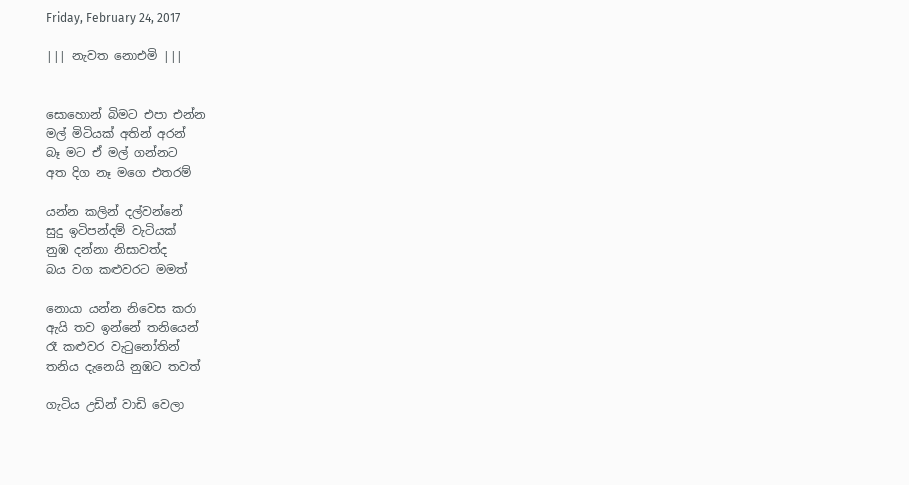Friday, February 24, 2017

||| නැවත නොඑමි |||


සොහොන් බිමට එපා එන්න
මල් මිටියක් අතින් අරන්
බෑ මට ඒ මල් ගන්නට
අත දිග නෑ මගෙ එතරම්

යන්න කලින් දල්වන්නේ
සුදු ඉටිපන්දම් වැටියක්
නුඹ දන්නා නිසාවත්ද
බය වග කළුවරට මමත්

නොයා යන්න නිවෙස කරා
ඇයි තව ඉන්නේ තනියෙන්
රෑ කළුවර වැටුනෝතින්
තනිය දැනෙයි නුඹට තවත්

ගැටිය උඩින් වාඩි වෙලා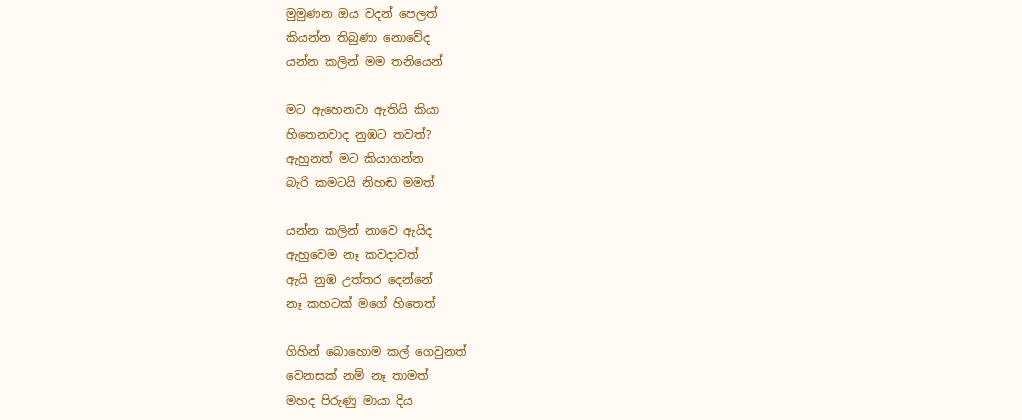මුමුණන ඔය වදන් පෙලත්
කියන්න තිබුණා නොවේද
යන්න කලින් මම තනියෙන්

මට ඇහෙනවා ඇතියි කියා
හිතෙනවාද නුඹට තවත්?
ඇහුනත් මට කියාගන්න
බැරි කමටයි නිහඬ මමත්

යන්න කලින් නාවෙ ඇයිද
ඇහුවෙම නෑ කවදාවත්
ඇයි නුඹ උත්තර දෙන්නේ
නෑ කහටක් මගේ හිතෙත්

ගිහින් බොහොම කල් ගෙවුනත්
වෙනසක් නම් නෑ තාමත්
මහද පිරුණු මායා දිය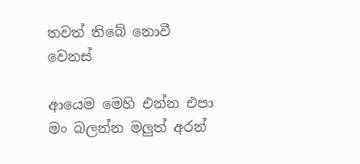තවත් තිබේ නොවී වෙනස්

ආයෙම මෙහි එන්න එපා
මං බලන්න මලුත් අරන්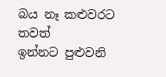බය නෑ කළුවරට තවත්
ඉන්නට පුළුවනි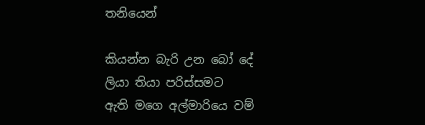තනියෙන්

කියන්න බැරි උන බෝ දේ
ලියා තියා පරිස්සමට
ඇති මගෙ අල්මාරියෙ වම්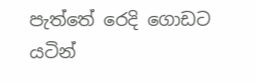පැත්තේ රෙදි ගොඩට යටින්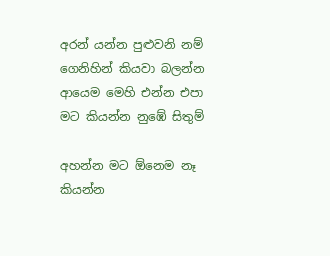අරන් යන්න පුළුවනි නම්
ගෙනිහින් කියවා බලන්න
ආයෙම මෙහි එන්න එපා
මට කියන්න නුඹේ සිතුම්

අහන්න මට ඕනෙම නෑ
කියන්න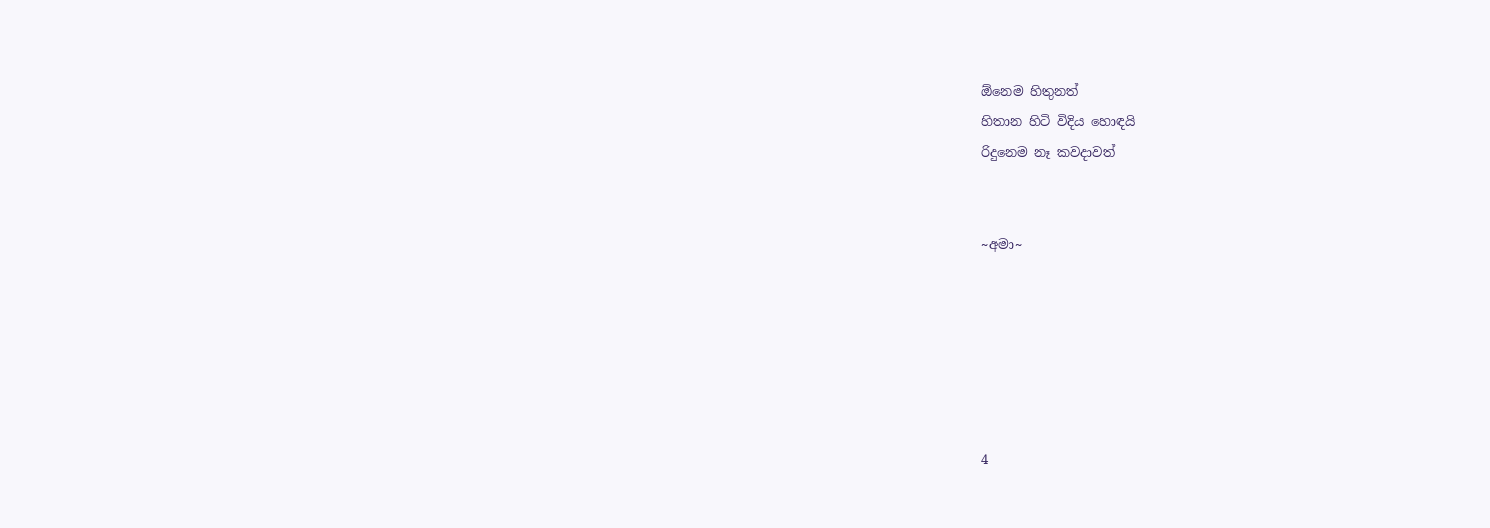ඕනෙම හිතුනත්
හිතාන හිටි විදිය හොඳයි
රිදුනෙම නෑ කවදාවත්


~අමා~






4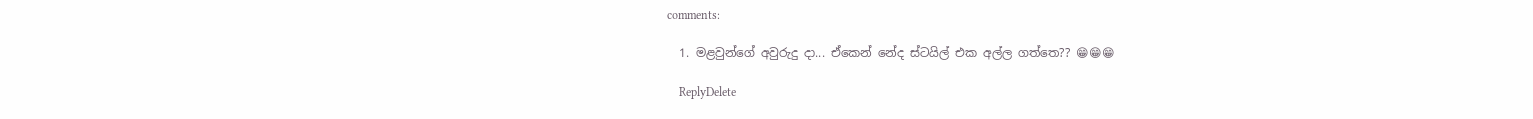comments:

  1. මළවුන්ගේ අවුරුදු දා... ඒකෙන් නේද ස්ටයිල් එක අල්ල ගත්තෙ?? 😁😁😁

    ReplyDelete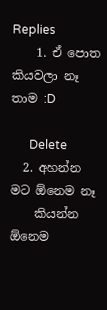Replies
    1. ඒ පොත කියවලා නෑ තාම :D

      Delete
  2. අහන්න මට ඕනෙම නෑ
    කියන්න ඕනෙම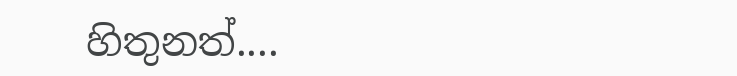හිතුනත්....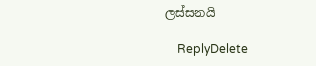ලස්සනයි

    ReplyDelete